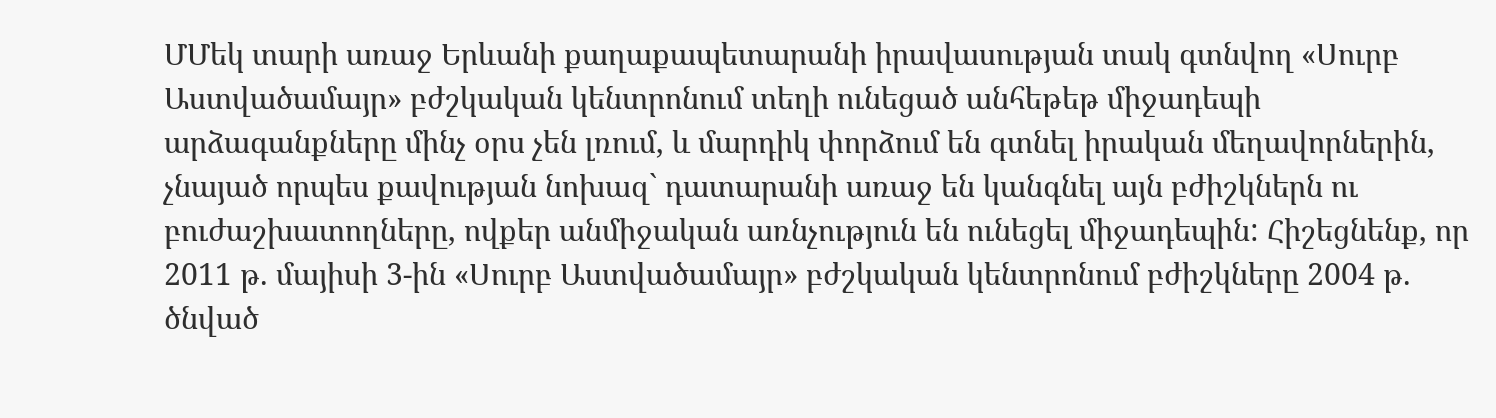ՄՄեկ տարի առաջ Երևանի քաղաքապետարանի իրավասության տակ գտնվող «Սուրբ Աստվածամայր» բժշկական կենտրոնում տեղի ունեցած անհեթեթ միջադեպի արձագանքները մինչ օրս չեն լռում, և մարդիկ փորձում են գտնել իրական մեղավորներին, չնայած որպես քավության նոխազ` դատարանի առաջ են կանգնել այն բժիշկներն ու բուժաշխատողները, ովքեր անմիջական առնչություն են ունեցել միջադեպին: Հիշեցնենք, որ 2011 թ. մայիսի 3-ին «Սուրբ Աստվածամայր» բժշկական կենտրոնում բժիշկները 2004 թ. ծնված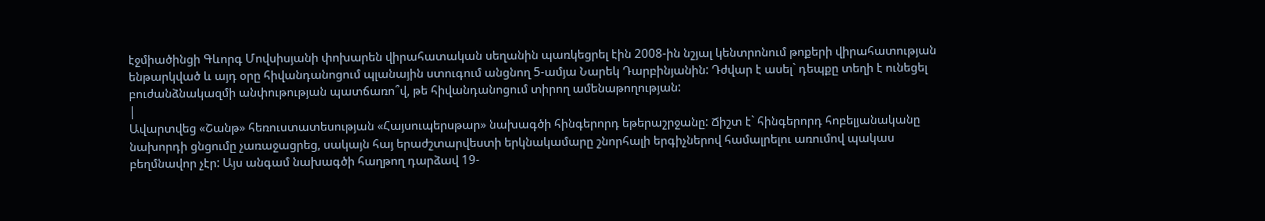էջմիածինցի Գևորգ Մովսիսյանի փոխարեն վիրահատական սեղանին պառկեցրել էին 2008-ին նշյալ կենտրոնում թոքերի վիրահատության ենթարկված և այդ օրը հիվանդանոցում պլանային ստուգում անցնող 5-ամյա Նարեկ Դարբինյանին: Դժվար է ասել` դեպքը տեղի է ունեցել բուժանձնակազմի անփութության պատճառո՞վ, թե հիվանդանոցում տիրող ամենաթողության:
|
Ավարտվեց «Շանթ» հեռուստատեսության «Հայսուպերսթար» նախագծի հինգերորդ եթերաշրջանը: Ճիշտ է` հինգերորդ հոբելյանականը նախորդի ցնցումը չառաջացրեց, սակայն հայ երաժշտարվեստի երկնակամարը շնորհալի երգիչներով համալրելու առումով պակաս բեղմնավոր չէր: Այս անգամ նախագծի հաղթող դարձավ 19-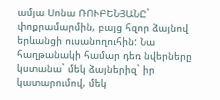ամյա Սոնա ՌՈՒԲԵՆՅԱՆԸ` փոքրամարմին, բայց հզոր ձայնով երևանցի ուսանողուհին: Նա հաղթանակի համար դեռ նվերները կստանա` մեկ ձայներիզ` իր կատարումով, մեկ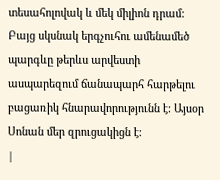տեսահոլովակ և մեկ միլիոն դրամ: Բայց սկսնակ երգչուհու ամենամեծ պարգևը թերևս արվեստի ասպարեզում ճանապարհ հարթելու բացառիկ հնարավորությունն է: Այսօր Սոնան մեր զրուցակիցն է:
|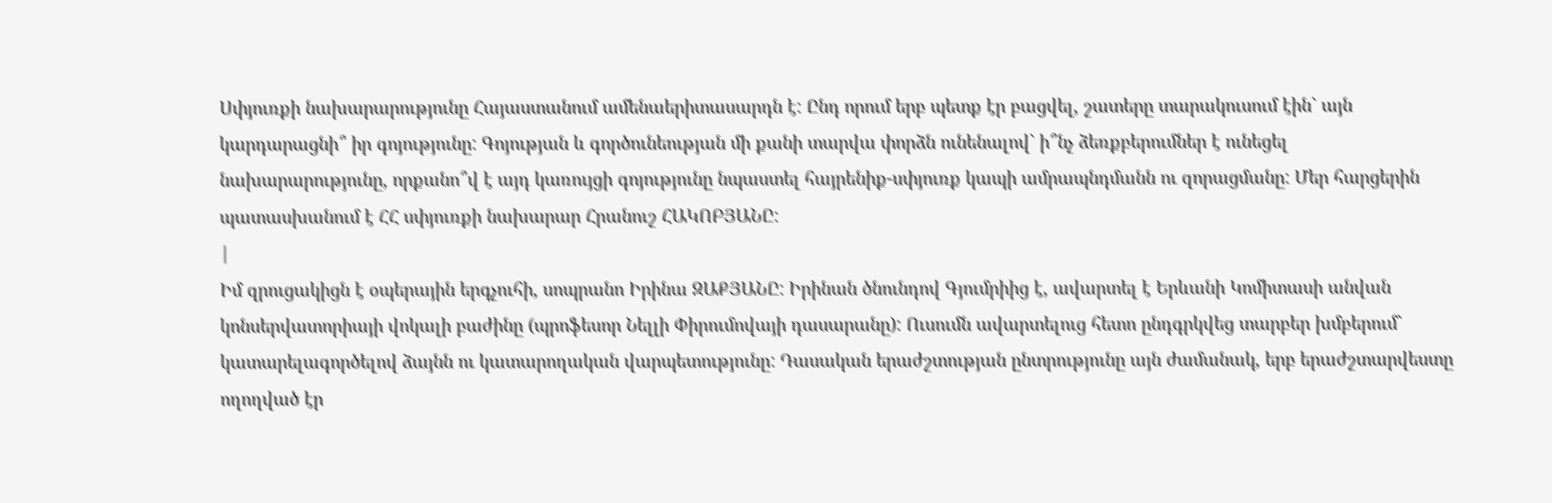Սփյուռքի նախարարությունը Հայաստանում ամենաերիտասարդն է: Ընդ որում երբ պետք էր բացվել, շատերը տարակուսում էին` այն կարդարացնի՞ իր գոյությունը: Գոյության և գործունեության մի քանի տարվա փորձն ունենալով` ի՞նչ ձեռքբերումներ է ունեցել նախարարությունը, որքանո՞վ է այդ կառույցի գոյությունը նպաստել հայրենիք-սփյուռք կապի ամրապնդմանն ու զորացմանը: Մեր հարցերին պատասխանում է ՀՀ սփյուռքի նախարար Հրանուշ ՀԱԿՈԲՅԱՆԸ:
|
Իմ զրուցակիցն է օպերային երգչուհի, սոպրանո Իրինա ԶԱՔՅԱՆԸ: Իրինան ծնունդով Գյումրիից է, ավարտել է Երևանի Կոմիտասի անվան կոնսերվատորիայի վոկալի բաժինը (պրոֆեսոր Նելլի Փիրումովայի դասարանը): Ուսումն ավարտելուց հետո ընդգրկվեց տարբեր խմբերում` կատարելագործելով ձայնն ու կատարողական վարպետությունը: Դասական երաժշտության ընտրությունը այն ժամանակ, երբ երաժշտարվեստը ողողված էր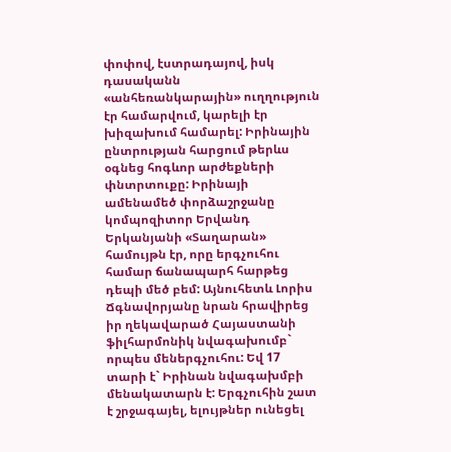փոփով, էստրադայով, իսկ դասականն «անհեռանկարային» ուղղություն էր համարվում, կարելի էր խիզախում համարել: Իրինային ընտրության հարցում թերևս օգնեց հոգևոր արժեքների փնտրտուքը: Իրինայի ամենամեծ փորձաշրջանը կոմպոզիտոր Երվանդ Երկանյանի «Տաղարան» համույթն էր, որը երգչուհու համար ճանապարհ հարթեց դեպի մեծ բեմ: Այնուհետև Լորիս Ճգնավորյանը նրան հրավիրեց իր ղեկավարած Հայաստանի ֆիլհարմոնիկ նվագախումբ` որպես մեներգչուհու: Եվ 17 տարի է` Իրինան նվագախմբի մենակատարն է: Երգչուհին շատ է շրջագայել, ելույթներ ունեցել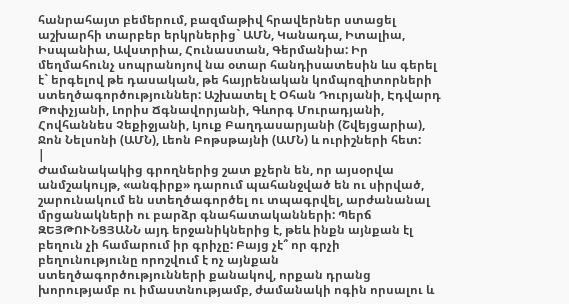հանրահայտ բեմերում, բազմաթիվ հրավերներ ստացել աշխարհի տարբեր երկրներից` ԱՄՆ, Կանադա, Իտալիա, Իսպանիա, Ավստրիա, Հունաստան, Գերմանիա: Իր մեղմահունչ սոպրանոյով նա օտար հանդիսատեսին ևս գերել է` երգելով թե դասական, թե հայրենական կոմպոզիտորների ստեղծագործություններ: Աշխատել է Օհան Դուրյանի, Էդվարդ Թոփչյանի, Լորիս Ճգնավորյանի, Գևորգ Մուրադյանի, Հովհաննես Չեքիջյանի, Լյուք Բաղդասարյանի (Շվեյցարիա), Ջոն Նելսոնի (ԱՄՆ), Լեոն Բոթսթայնի (ԱՄՆ) և ուրիշների հետ:
|
Ժամանակակից գրողներից շատ քչերն են, որ այսօրվա անմշակույթ, «անգիրք» դարում պահանջված են ու սիրված, շարունակում են ստեղծագործել ու տպագրվել, արժանանալ մրցանակների ու բարձր գնահատականների: Պերճ ԶԵՅԹՈՒՆՑՅԱՆՆ այդ երջանիկներից է, թեև ինքն այնքան էլ բեղուն չի համարում իր գրիչը: Բայց չէ՞ որ գրչի բեղունությունը որոշվում է ոչ այնքան ստեղծագործությունների քանակով, որքան դրանց խորությամբ ու իմաստնությամբ, ժամանակի ոգին որսալու և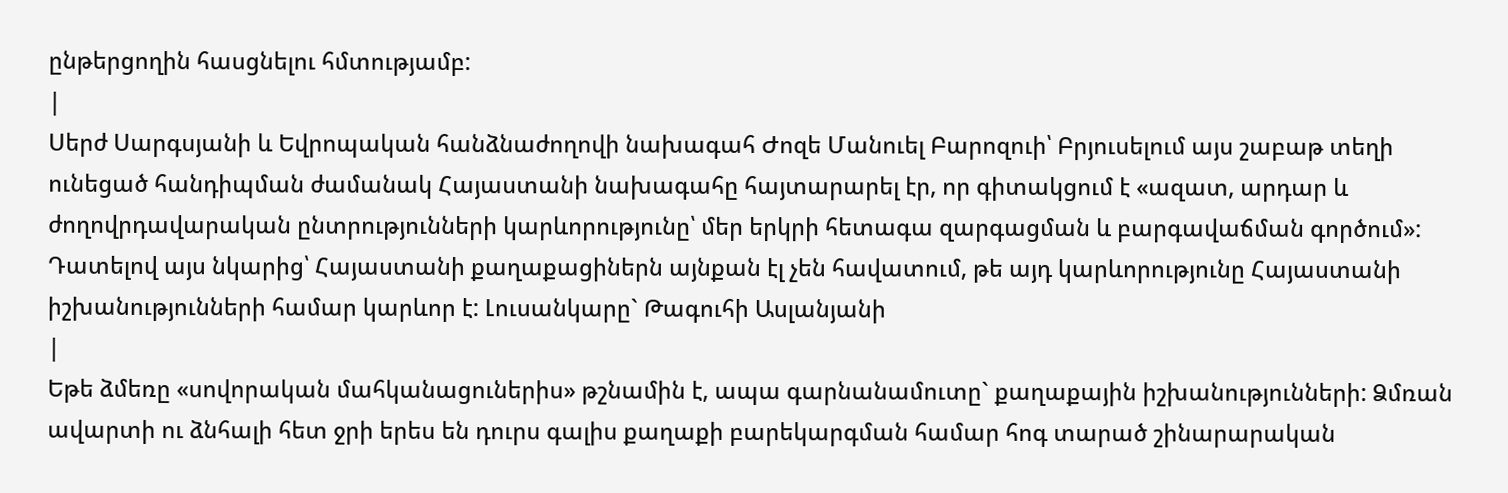ընթերցողին հասցնելու հմտությամբ:
|
Սերժ Սարգսյանի և Եվրոպական հանձնաժողովի նախագահ Ժոզե Մանուել Բարոզուի՝ Բրյուսելում այս շաբաթ տեղի ունեցած հանդիպման ժամանակ Հայաստանի նախագահը հայտարարել էր, որ գիտակցում է «ազատ, արդար և ժողովրդավարական ընտրությունների կարևորությունը՝ մեր երկրի հետագա զարգացման և բարգավաճման գործում»: Դատելով այս նկարից՝ Հայաստանի քաղաքացիներն այնքան էլ չեն հավատում, թե այդ կարևորությունը Հայաստանի իշխանությունների համար կարևոր է: Լուսանկարը` Թագուհի Ասլանյանի
|
Եթե ձմեռը «սովորական մահկանացուներիս» թշնամին է, ապա գարնանամուտը` քաղաքային իշխանությունների: Ձմռան ավարտի ու ձնհալի հետ ջրի երես են դուրս գալիս քաղաքի բարեկարգման համար հոգ տարած շինարարական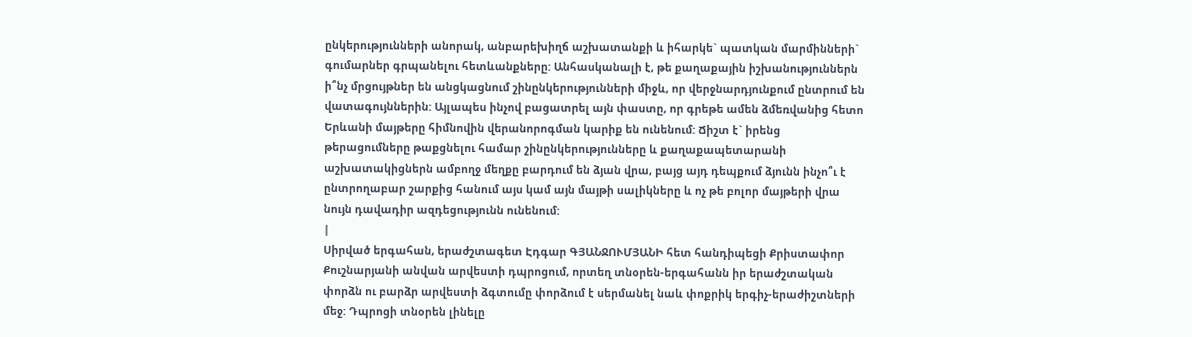ընկերությունների անորակ, անբարեխիղճ աշխատանքի և իհարկե` պատկան մարմինների` գումարներ գրպանելու հետևանքները: Անհասկանալի է, թե քաղաքային իշխանություններն ի՞նչ մրցույթներ են անցկացնում շինընկերությունների միջև, որ վերջնարդյունքում ընտրում են վատագույններին: Այլապես ինչով բացատրել այն փաստը, որ գրեթե ամեն ձմեռվանից հետո Երևանի մայթերը հիմնովին վերանորոգման կարիք են ունենում: Ճիշտ է` իրենց թերացումները թաքցնելու համար շինընկերությունները և քաղաքապետարանի աշխատակիցներն ամբողջ մեղքը բարդում են ձյան վրա, բայց այդ դեպքում ձյունն ինչո՞ւ է ընտրողաբար շարքից հանում այս կամ այն մայթի սալիկները և ոչ թե բոլոր մայթերի վրա նույն դավադիր ազդեցությունն ունենում:
|
Սիրված երգահան, երաժշտագետ Էդգար ԳՅԱՆՋՈՒՄՅԱՆԻ հետ հանդիպեցի Քրիստափոր Քուշնարյանի անվան արվեստի դպրոցում, որտեղ տնօրեն-երգահանն իր երաժշտական փորձն ու բարձր արվեստի ձգտումը փորձում է սերմանել նաև փոքրիկ երգիչ-երաժիշտների մեջ: Դպրոցի տնօրեն լինելը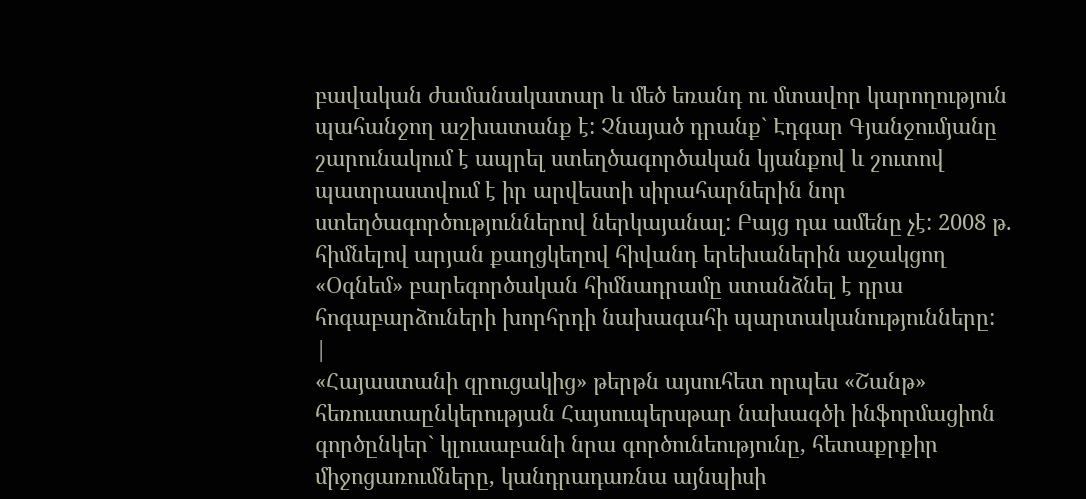բավական ժամանակատար և մեծ եռանդ ու մտավոր կարողություն պահանջող աշխատանք է: Չնայած դրանք` Էդգար Գյանջումյանը շարունակում է ապրել ստեղծագործական կյանքով և շուտով պատրաստվում է իր արվեստի սիրահարներին նոր ստեղծագործություններով ներկայանալ: Բայց դա ամենը չէ: 2008 թ. հիմնելով արյան քաղցկեղով հիվանդ երեխաներին աջակցող «Օգնեմ» բարեգործական հիմնադրամը ստանձնել է դրա հոգաբարձուների խորհրդի նախագահի պարտականությունները:
|
«Հայաստանի զրուցակից» թերթն այսուհետ որպես «Շանթ» հեռուստաընկերության Հայսուպերսթար նախագծի ինֆորմացիոն գործընկեր` կլուսաբանի նրա գործունեությունը, հետաքրքիր միջոցառումները, կանդրադառնա այնպիսի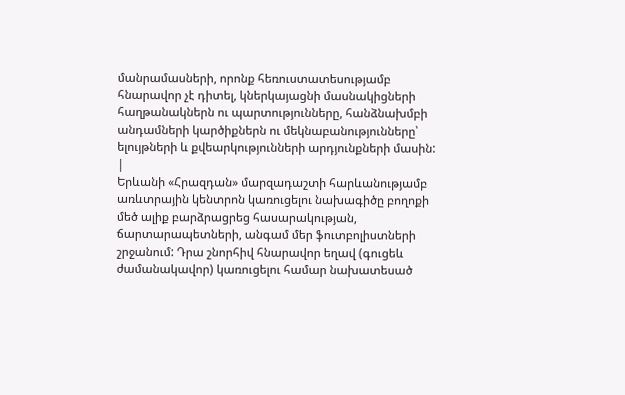մանրամասների, որոնք հեռուստատեսությամբ հնարավոր չէ դիտել, կներկայացնի մասնակիցների հաղթանակներն ու պարտությունները, հանձնախմբի անդամների կարծիքներն ու մեկնաբանությունները՝ ելույթների և քվեարկությունների արդյունքների մասին:
|
Երևանի «Հրազդան» մարզադաշտի հարևանությամբ առևտրային կենտրոն կառուցելու նախագիծը բողոքի մեծ ալիք բարձրացրեց հասարակության, ճարտարապետների, անգամ մեր ֆուտբոլիստների շրջանում: Դրա շնորհիվ հնարավոր եղավ (գուցեև ժամանակավոր) կառուցելու համար նախատեսած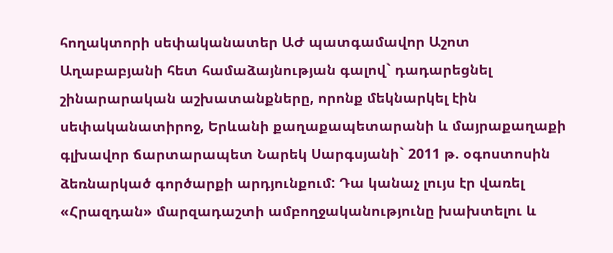հողակտորի սեփականատեր ԱԺ պատգամավոր Աշոտ Աղաբաբյանի հետ համաձայնության գալով` դադարեցնել շինարարական աշխատանքները, որոնք մեկնարկել էին սեփականատիրոջ, Երևանի քաղաքապետարանի և մայրաքաղաքի գլխավոր ճարտարապետ Նարեկ Սարգսյանի` 2011 թ. օգոստոսին ձեռնարկած գործարքի արդյունքում: Դա կանաչ լույս էր վառել «Հրազդան» մարզադաշտի ամբողջականությունը խախտելու և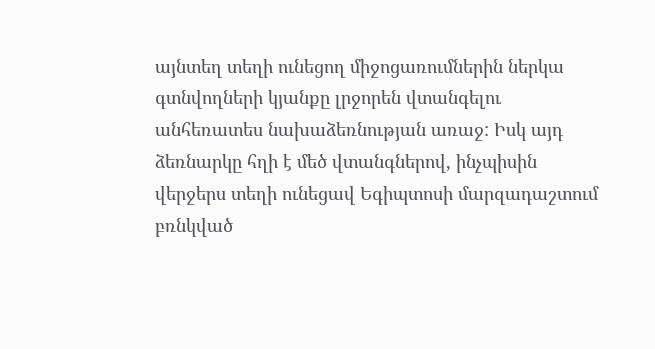այնտեղ տեղի ունեցող միջոցառումներին ներկա գտնվողների կյանքը լրջորեն վտանգելու անհեռատես նախաձեռնության առաջ: Իսկ այդ ձեռնարկը հղի է մեծ վտանգներով, ինչպիսին վերջերս տեղի ունեցավ Եգիպտոսի մարզադաշտում բռնկված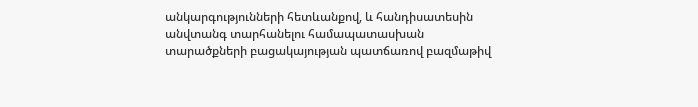անկարգությունների հետևանքով, և հանդիսատեսին անվտանգ տարհանելու համապատասխան տարածքների բացակայության պատճառով բազմաթիվ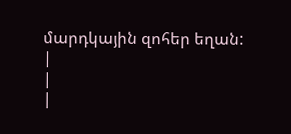մարդկային զոհեր եղան:
|
|
|